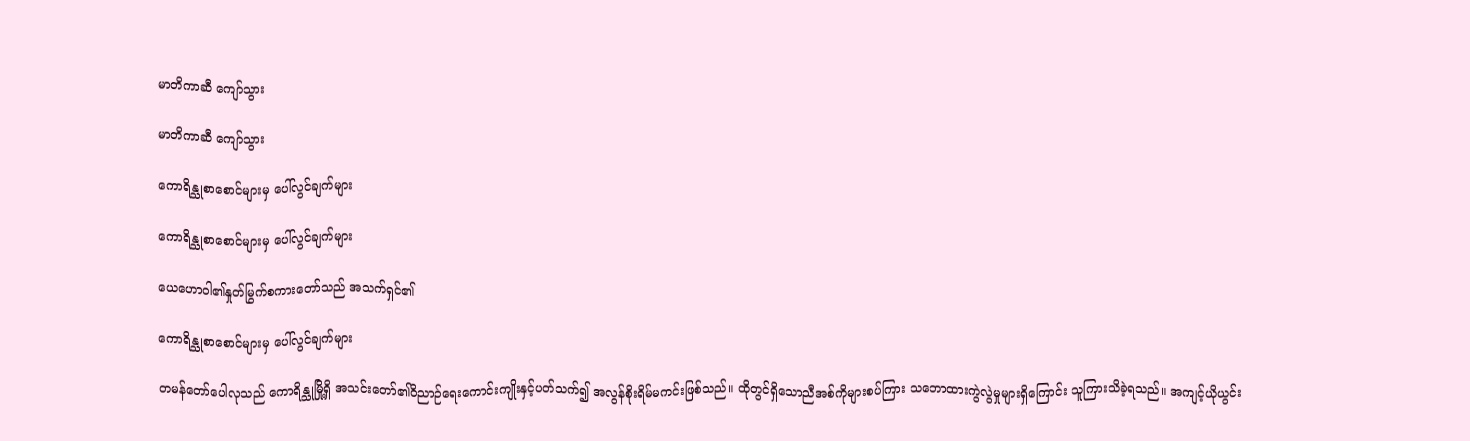မာတိကာဆီ ကျော်သွား

မာတိကာဆီ ကျော်သွား

ကောရိန္သုစာစောင်များမှ ပေါ်လွင်ချက်များ

ကောရိန္သုစာစောင်များမှ ပေါ်လွင်ချက်များ

ယေဟောဝါ၏နှုတ်မြွက်စကားတော်သည် အသက်ရှင်၏

ကောရိန္သုစာစောင်များမှ ပေါ်လွင်ချက်များ

တမန်တော်ပေါလုသည် ကောရိန္သုမြို့ရှိ အသင်းတော်၏ဝိညာဉ်ရေးကောင်းကျိုးနှင့်ပတ်သက်၍ အလွန်စိုးရိမ်မကင်းဖြစ်သည်။ ထိုတွင်ရှိသောညီအစ်ကိုများစပ်ကြား သဘောထားကွဲလွဲမှုများရှိကြောင်း သူကြားသိခဲ့ရသည်။ အကျင့်ယိုယွင်း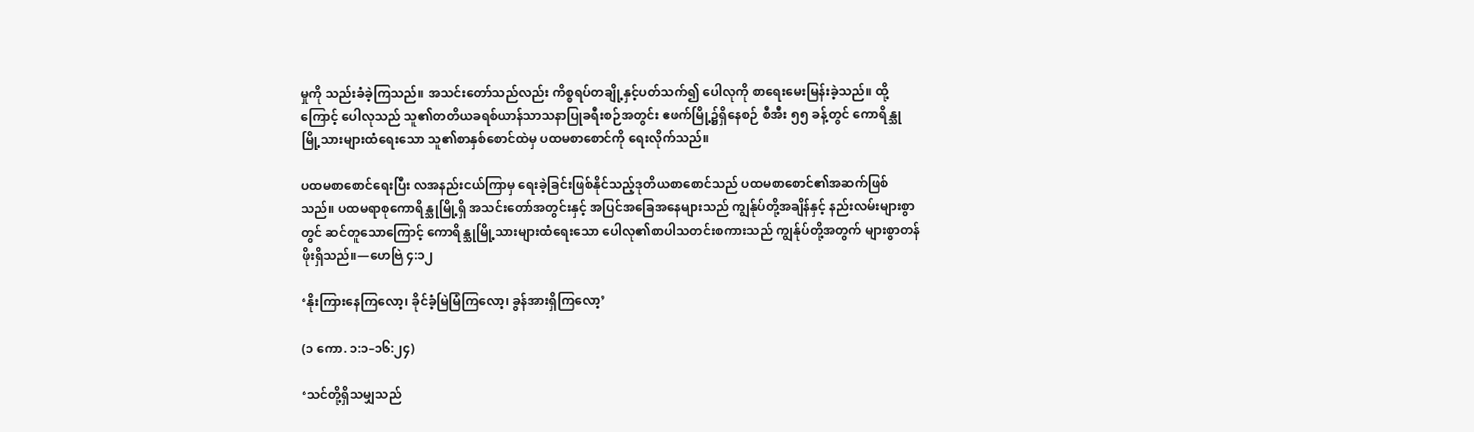မှုကို သည်းခံခဲ့ကြသည်။ အသင်းတော်သည်လည်း ကိစ္စရပ်တချို့နှင့်ပတ်သက်၍ ပေါလုကို စာရေးမေးမြန်းခဲ့သည်။ ထို့ကြောင့် ပေါလုသည် သူ၏တတိယခရစ်ယာန်သာသနာပြုခရီးစဉ်အတွင်း ဧဖက်မြို့၌ရှိနေစဉ် စီအီး ၅၅ ခန့်တွင် ကောရိန္သုမြို့သားများထံရေးသော သူ၏စာနှစ်စောင်ထဲမှ ပထမစာစောင်ကို ရေးလိုက်သည်။

ပထမစာစောင်ရေးပြီး လအနည်းငယ်ကြာမှ ရေးခဲ့ခြင်းဖြစ်နိုင်သည့်ဒုတိယစာစောင်သည် ပထမစာစောင်၏အဆက်ဖြစ်သည်။ ပထမရာစုကောရိန္သုမြို့ရှိ အသင်းတော်အတွင်းနှင့် အပြင်အခြေအနေများသည် ကျွန်ုပ်တို့အချိန်နှင့် နည်းလမ်းများစွာတွင် ဆင်တူသောကြောင့် ကောရိန္သုမြို့သားများထံရေးသော ပေါလု၏စာပါသတင်းစကားသည် ကျွန်ုပ်တို့အတွက် များစွာတန်ဖိုးရှိသည်။—ဟေဗြဲ ၄:၁၂

‘နိုးကြားနေကြလော့၊ ခိုင်ခံ့မြဲမြံကြလော့၊ ခွန်အားရှိကြလော့’

(၁ ကော. ၁:၁–၁၆:၂၄)

‘သင်တို့ရှိသမျှသည်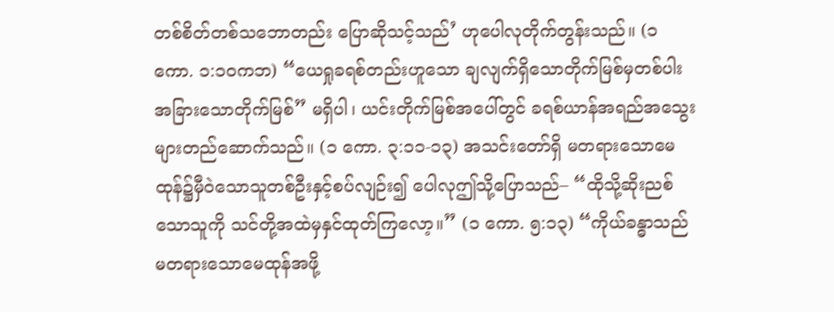တစ်စိတ်တစ်သဘောတည်း ပြောဆိုသင့်သည်’ ဟုပေါလုတိုက်တွန်းသည်။ (၁ ကော. ၁:၁၀ကဘ) “ယေရှုခရစ်တည်းဟူသော ချလျက်ရှိသောတိုက်မြစ်မှတစ်ပါး အခြားသောတိုက်မြစ်” မရှိပါ၊ ယင်းတိုက်မြစ်အပေါ်တွင် ခရစ်ယာန်အရည်အသွေးများတည်ဆောက်သည်။ (၁ ကော. ၃:၁၁-၁၃) အသင်းတော်ရှိ မတရားသောမေထုန်၌မှီဝဲသောသူတစ်ဦးနှင့်စပ်လျဉ်း၍ ပေါလုဤသို့ပြောသည်– “ထိုသို့ဆိုးညစ်သောသူကို သင်တို့အထဲမှနှင်ထုတ်ကြလော့။” (၁ ကော. ၅:၁၃) “ကိုယ်ခန္ဓာသည် မတရားသောမေထုန်အဖို့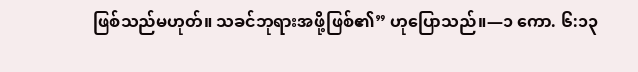ဖြစ်သည်မဟုတ်။ သခင်ဘုရားအဖို့ဖြစ်၏” ဟုပြောသည်။—၁ ကော. ၆:၁၃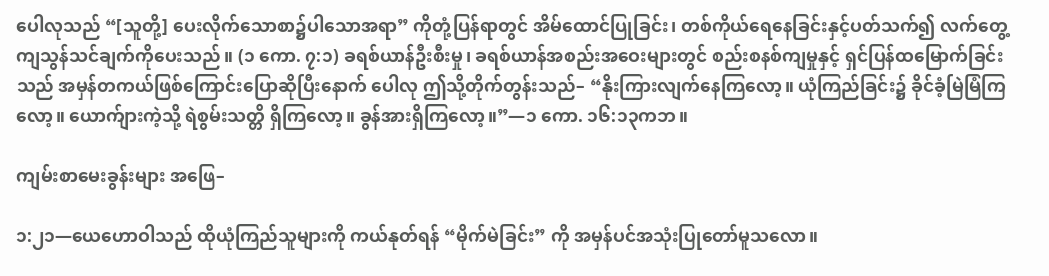ပေါလုသည် “[သူတို့] ပေးလိုက်သောစာ၌ပါသောအရာ” ကိုတုံ့ပြန်ရာတွင် အိမ်ထောင်ပြုခြင်း၊ တစ်ကိုယ်ရေနေခြင်းနှင့်ပတ်သက်၍ လက်တွေ့ကျသွန်သင်ချက်ကိုပေးသည်။ (၁ ကော. ၇:၁) ခရစ်ယာန်ဦးစီးမှု၊ ခရစ်ယာန်အစည်းအဝေးများတွင် စည်းစနစ်ကျမှုနှင့် ရှင်ပြန်ထမြောက်ခြင်းသည် အမှန်တကယ်ဖြစ်ကြောင်းပြောဆိုပြီးနောက် ပေါလု ဤသို့တိုက်တွန်းသည်– “နိုးကြားလျက်နေကြလော့။ ယုံကြည်ခြင်း၌ ခိုင်ခံ့မြဲမြံကြလော့။ ယောက်ျားကဲ့သို့ ရဲစွမ်းသတ္တိ ရှိကြလော့။ ခွန်အားရှိကြလော့။”—၁ ကော. ၁၆:၁၃ကဘ။

ကျမ်းစာမေးခွန်းများ အဖြေ–

၁:၂၁—ယေဟောဝါသည် ထိုယုံကြည်သူများကို ကယ်နုတ်ရန် “မိုက်မဲခြင်း” ကို အမှန်ပင်အသုံးပြုတော်မူသလော။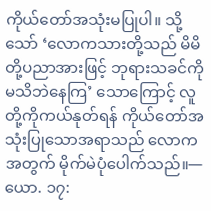ကိုယ်တော်အသုံးမပြုပါ။ သို့သော် ‘လောကသားတို့သည် မိမိတို့ပညာအားဖြင့် ဘုရားသခင်ကိုမသိဘဲနေကြ’ သောကြောင့် လူတို့ကိုကယ်နုတ်ရန် ကိုယ်တော်အသုံးပြုသောအရာသည် လောကအတွက် မိုက်မဲပုံပေါက်သည်။—ယော. ၁၇: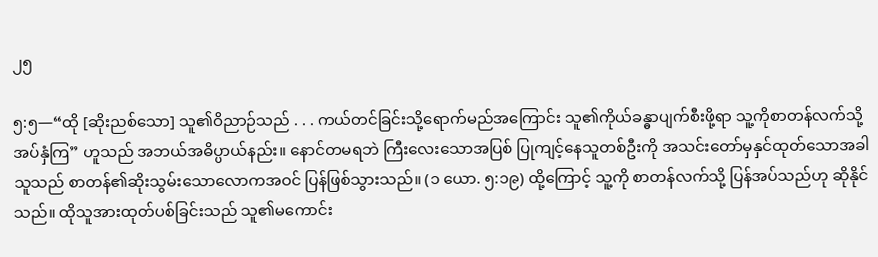၂၅

၅:၅—“ထို [ဆိုးညစ်သော] သူ၏ဝိညာဉ်သည် . . . ကယ်တင်ခြင်းသို့ရောက်မည်အကြောင်း သူ၏ကိုယ်ခန္ဓာပျက်စီးဖို့ရာ သူ့ကိုစာတန်လက်သို့အပ်နှံကြ” ဟူသည် အဘယ်အဓိပ္ပာယ်နည်း။ နောင်တမရဘဲ ကြီးလေးသောအပြစ် ပြုကျင့်နေသူတစ်ဦးကို အသင်းတော်မှနှင်ထုတ်သောအခါ သူသည် စာတန်၏ဆိုးသွမ်းသောလောကအဝင် ပြန်ဖြစ်သွားသည်။ (၁ ယော. ၅:၁၉) ထို့ကြောင့် သူ့ကို စာတန်လက်သို့ ပြန်အပ်သည်ဟု ဆိုနိုင်သည်။ ထိုသူအားထုတ်ပစ်ခြင်းသည် သူ၏မကောင်း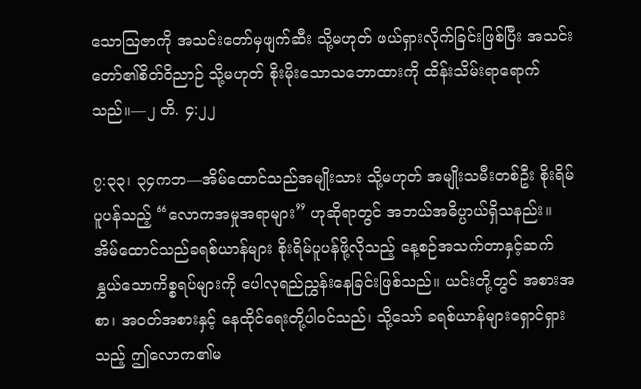သောသြဇာကို အသင်းတော်မှဖျက်ဆီး သို့မဟုတ် ဖယ်ရှားလိုက်ခြင်းဖြစ်ပြီး အသင်းတော်၏စိတ်ဝိညာဉ် သို့မဟုတ် စိုးမိုးသောသဘောထားကို ထိန်းသိမ်းရာရောက်သည်။—၂ တိ. ၄:၂၂

၇:၃၃၊ ၃၄ကဘ—အိမ်ထောင်သည်အမျိုးသား သို့မဟုတ် အမျိုးသမီးတစ်ဦး စိုးရိမ်ပူပန်သည့် “လောကအမှုအရာများ” ဟုဆိုရာတွင် အဘယ်အဓိပ္ပာယ်ရှိသနည်း။ အိမ်ထောင်သည်ခရစ်ယာန်များ စိုးရိမ်ပူပန်ဖို့လိုသည့် နေ့စဉ်အသက်တာနှင့်ဆက်နွှယ်သောကိစ္စရပ်များကို ပေါလုရည်ညွှန်းနေခြင်းဖြစ်သည်။ ယင်းတို့တွင် အစားအစာ၊ အဝတ်အစားနှင့် နေထိုင်ရေးတို့ပါဝင်သည်၊ သို့သော် ခရစ်ယာန်များရှောင်ရှားသည့် ဤလောက၏မ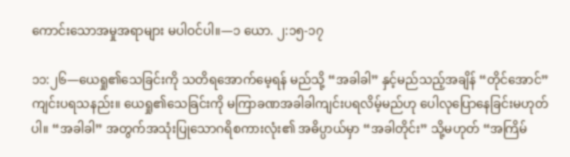ကောင်းသောအမှုအရာများ မပါဝင်ပါ။—၁ ယော. ၂:၁၅-၁၇

၁၁:၂၆—ယေရှု၏သေခြင်းကို သတိရအောက်မေ့ရန် မည်သို့ “အခါခါ” နှင့်မည်သည့်အချိန် “တိုင်အောင်” ကျင်းပရသနည်း။ ယေရှု၏သေခြင်းကို မကြာခဏအခါခါကျင်းပရလိမ့်မည်ဟု ပေါလုပြောနေခြင်းမဟုတ်ပါ။ “အခါခါ” အတွက်အသုံးပြုသောဂရိစကားလုံး၏ အဓိပ္ပာယ်မှာ “အခါတိုင်း” သို့မဟုတ် “အကြိမ်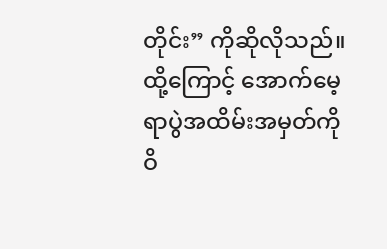တိုင်း” ကိုဆိုလိုသည်။ ထို့ကြောင့် အောက်မေ့ရာပွဲအထိမ်းအမှတ်ကို ဝိ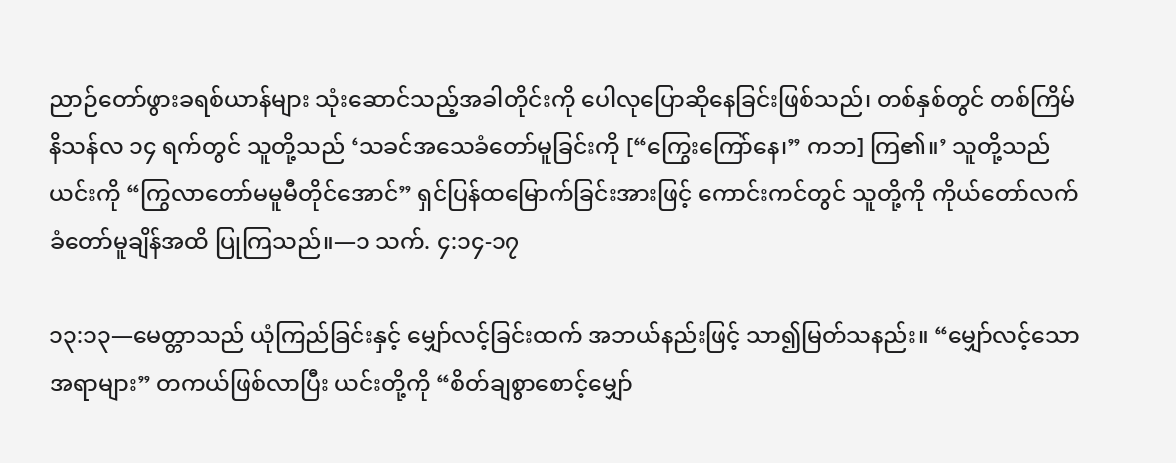ညာဉ်တော်ဖွားခရစ်ယာန်များ သုံးဆောင်သည့်အခါတိုင်းကို ပေါလုပြောဆိုနေခြင်းဖြစ်သည်၊ တစ်နှစ်တွင် တစ်ကြိမ် နိသန်လ ၁၄ ရက်တွင် သူတို့သည် ‘သခင်အသေခံတော်မူခြင်းကို [“ကြွေးကြော်နေ၊” ကဘ] ကြ၏။’ သူတို့သည် ယင်းကို “ကြွလာတော်မမူမီတိုင်အောင်” ရှင်ပြန်ထမြောက်ခြင်းအားဖြင့် ကောင်းကင်တွင် သူတို့ကို ကိုယ်တော်လက်ခံတော်မူချိန်အထိ ပြုကြသည်။—၁ သက်. ၄:၁၄-၁၇

၁၃:၁၃—မေတ္တာသည် ယုံကြည်ခြင်းနှင့် မျှော်လင့်ခြင်းထက် အဘယ်နည်းဖြင့် သာ၍မြတ်သနည်း။ “မျှော်လင့်သောအရာများ” တကယ်ဖြစ်လာပြီး ယင်းတို့ကို “စိတ်ချစွာစောင့်မျှော်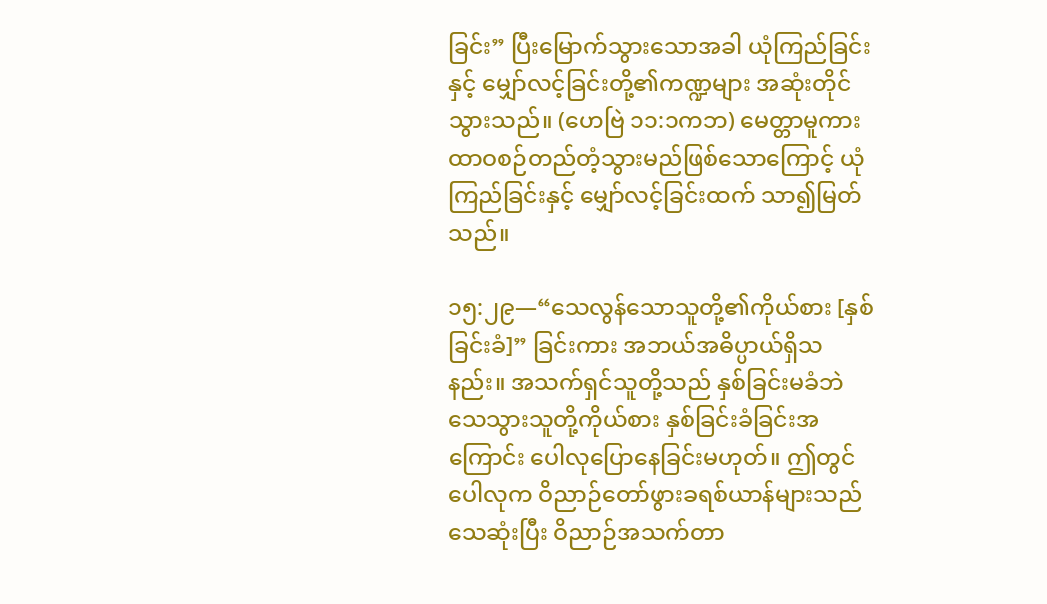ခြင်း” ပြီးမြောက်သွားသောအခါ ယုံကြည်ခြင်းနှင့် မျှော်လင့်ခြင်းတို့၏ကဏ္ဍများ အဆုံးတိုင်သွားသည်။ (ဟေဗြဲ ၁၁:၁ကဘ) မေတ္တာမူကား ထာဝစဉ်တည်တံ့သွားမည်ဖြစ်သောကြောင့် ယုံကြည်ခြင်းနှင့် မျှော်လင့်ခြင်းထက် သာ၍မြတ်သည်။

၁၅:၂၉—“သေလွန်သောသူတို့၏ကိုယ်စား [နှစ်ခြင်းခံ]” ခြင်းကား အဘယ်အဓိပ္ပာယ်ရှိသနည်း။ အသက်ရှင်သူတို့သည် နှစ်ခြင်းမခံဘဲ သေသွားသူတို့ကိုယ်စား နှစ်ခြင်းခံခြင်းအကြောင်း ပေါလုပြောနေခြင်းမဟုတ်။ ဤတွင် ပေါလုက ဝိညာဉ်တော်ဖွားခရစ်ယာန်များသည် သေဆုံးပြီး ဝိညာဉ်အသက်တာ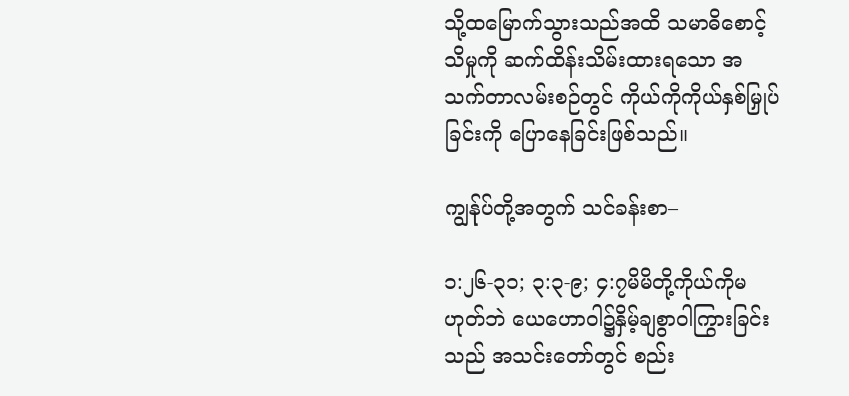သို့ထမြောက်သွားသည်အထိ သမာဓိစောင့်သိမှုကို ဆက်ထိန်းသိမ်းထားရသော အသက်တာလမ်းစဉ်တွင် ကိုယ်ကိုကိုယ်နှစ်မြှုပ်ခြင်းကို ပြောနေခြင်းဖြစ်သည်။

ကျွန်ုပ်တို့အတွက် သင်ခန်းစာ–

၁:၂၆-၃၁; ၃:၃-၉; ၄:၇မိမိတို့ကိုယ်ကိုမဟုတ်ဘဲ ယေဟောဝါ၌နှိမ့်ချစွာဝါကြွားခြင်းသည် အသင်းတော်တွင် စည်း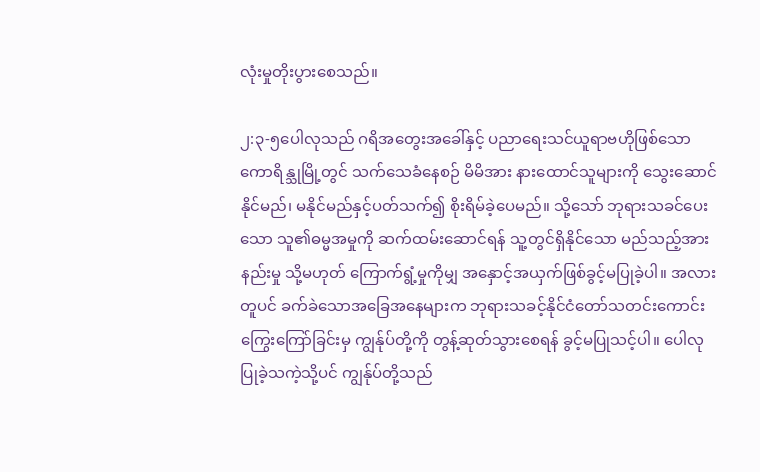လုံးမှုတိုးပွားစေသည်။

၂:၃-၅ပေါလုသည် ဂရိအတွေးအခေါ်နှင့် ပညာရေးသင်ယူရာဗဟိုဖြစ်သော ကောရိန္သုမြို့တွင် သက်သေခံနေစဉ် မိမိအား နားထောင်သူများကို သွေးဆောင်နိုင်မည်၊ မနိုင်မည်နှင့်ပတ်သက်၍ စိုးရိမ်ခဲ့ပေမည်။ သို့သော် ဘုရားသခင်ပေးသော သူ၏ဓမ္မအမှုကို ဆက်ထမ်းဆောင်ရန် သူ့တွင်ရှိနိုင်သော မည်သည့်အားနည်းမှု သို့မဟုတ် ကြောက်ရွံ့မှုကိုမျှ အနှောင့်အယှက်ဖြစ်ခွင့်မပြုခဲ့ပါ။ အလားတူပင် ခက်ခဲသောအခြေအနေများက ဘုရားသခင့်နိုင်ငံတော်သတင်းကောင်းကြွေးကြော်ခြင်းမှ ကျွန်ုပ်တို့ကို တွန့်ဆုတ်သွားစေရန် ခွင့်မပြုသင့်ပါ။ ပေါလုပြုခဲ့သကဲ့သို့ပင် ကျွန်ုပ်တို့သည်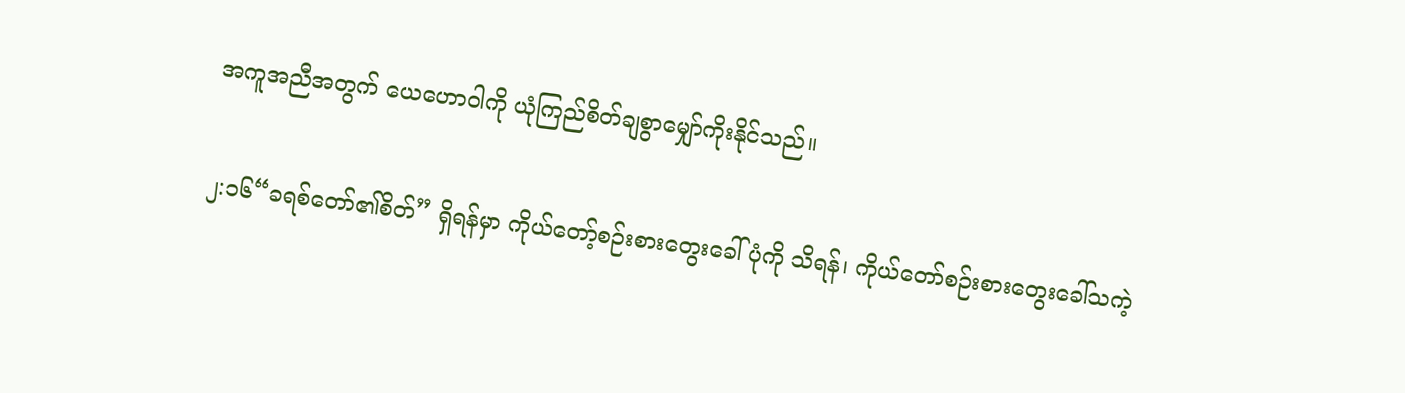အကူအညီအတွက် ယေဟောဝါကို ယုံကြည်စိတ်ချစွာမျှော်ကိုးနိုင်သည်။

၂:၁၆“ခရစ်တော်၏စိတ်” ရှိရန်မှာ ကိုယ်တော့်စဉ်းစားတွေးခေါ်ပုံကို သိရန်၊ ကိုယ်တော်စဉ်းစားတွေးခေါ်သကဲ့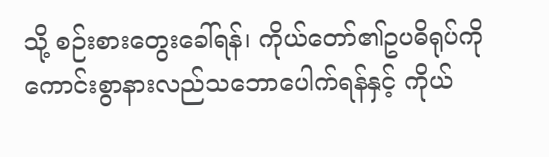သို့ စဉ်းစားတွေးခေါ်ရန်၊ ကိုယ်တော်၏ဥပဓိရုပ်ကို ကောင်းစွာနားလည်သဘောပေါက်ရန်နှင့် ကိုယ်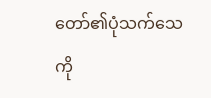တော်၏ပုံသက်သေကို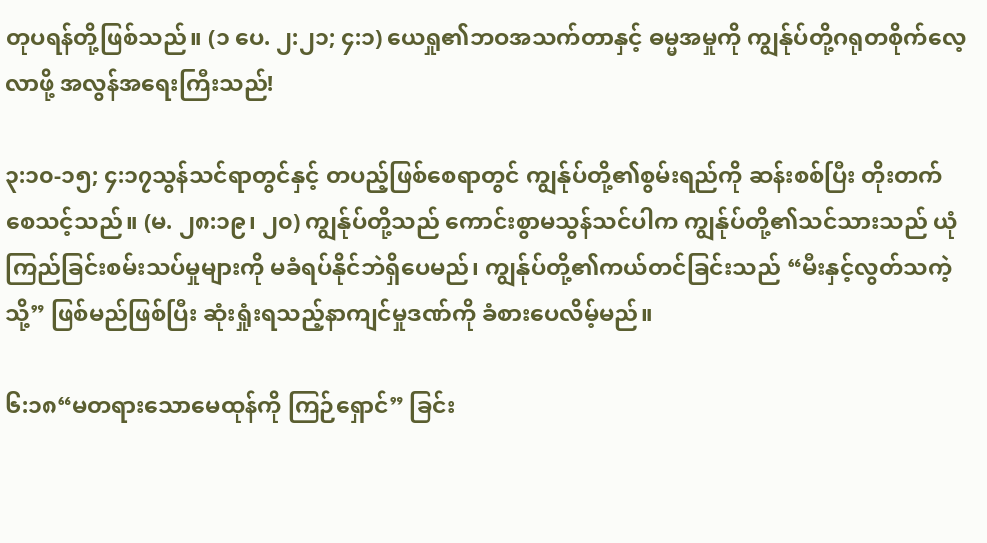တုပရန်တို့ဖြစ်သည်။ (၁ ပေ. ၂:၂၁; ၄:၁) ယေရှု၏ဘဝအသက်တာနှင့် ဓမ္မအမှုကို ကျွန်ုပ်တို့ဂရုတစိုက်လေ့လာဖို့ အလွန်အရေးကြီးသည်!

၃:၁၀-၁၅; ၄:၁၇သွန်သင်ရာတွင်နှင့် တပည့်ဖြစ်စေရာတွင် ကျွန်ုပ်တို့၏စွမ်းရည်ကို ဆန်းစစ်ပြီး တိုးတက်စေသင့်သည်။ (မ. ၂၈:၁၉၊ ၂၀) ကျွန်ုပ်တို့သည် ကောင်းစွာမသွန်သင်ပါက ကျွန်ုပ်တို့၏သင်သားသည် ယုံကြည်ခြင်းစမ်းသပ်မှုများကို မခံရပ်နိုင်ဘဲရှိပေမည်၊ ကျွန်ုပ်တို့၏ကယ်တင်ခြင်းသည် “မီးနှင့်လွတ်သကဲ့သို့” ဖြစ်မည်ဖြစ်ပြီး ဆုံးရှုံးရသည့်နာကျင်မှုဒဏ်ကို ခံစားပေလိမ့်မည်။

၆:၁၈“မတရားသောမေထုန်ကို ကြဉ်ရှောင်” ခြင်း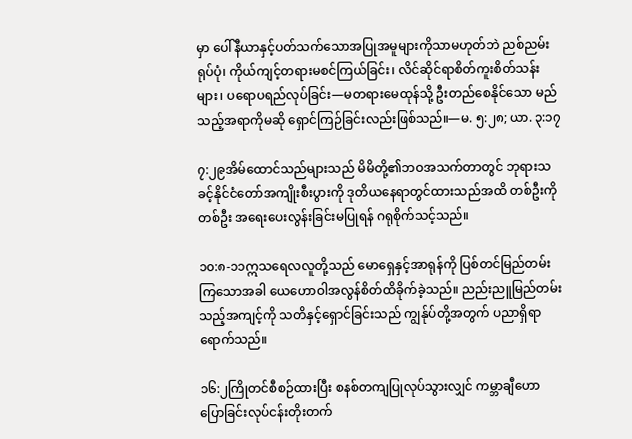မှာ ပေါ်နီယာနှင့်ပတ်သက်သောအပြုအမူများကိုသာမဟုတ်ဘဲ ညစ်ညမ်းရုပ်ပုံ၊ ကိုယ်ကျင့်တရားမစင်ကြယ်ခြင်း၊ လိင်ဆိုင်ရာစိတ်ကူးစိတ်သန်းများ၊ ပရောပရည်လုပ်ခြင်း—မတရားမေထုန်သို့ ဦးတည်စေနိုင်သော မည်သည့်အရာကိုမဆို ရှောင်ကြဉ်ခြင်းလည်းဖြစ်သည်။—မ. ၅:၂၈; ယာ. ၃:၁၇

၇:၂၉အိမ်ထောင်သည်များသည် မိမိတို့၏ဘဝအသက်တာတွင် ဘုရားသခင့်နိုင်ငံတော်အကျိုးစီးပွားကို ဒုတိယနေရာတွင်ထားသည်အထိ တစ်ဦးကိုတစ်ဦး အရေးပေးလွန်းခြင်းမပြုရန် ဂရုစိုက်သင့်သည်။

၁၀:၈-၁၁ဣသရေလလူတို့သည် မောရှေနှင့်အာရုန်ကို ပြစ်တင်မြည်တမ်းကြသောအခါ ယေဟောဝါအလွန်စိတ်ထိခိုက်ခဲ့သည်။ ညည်းညူမြည်တမ်းသည့်အကျင့်ကို သတိနှင့်ရှောင်ခြင်းသည် ကျွန်ုပ်တို့အတွက် ပညာရှိရာရောက်သည်။

၁၆:၂ကြိုတင်စီစဉ်ထားပြီး စနစ်တကျပြုလုပ်သွားလျှင် ကမ္ဘာချီဟောပြောခြင်းလုပ်ငန်းတိုးတက်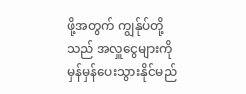ဖို့အတွက် ကျွန်ုပ်တို့သည် အလှူငွေများကို မှန်မှန်ပေးသွားနိုင်မည်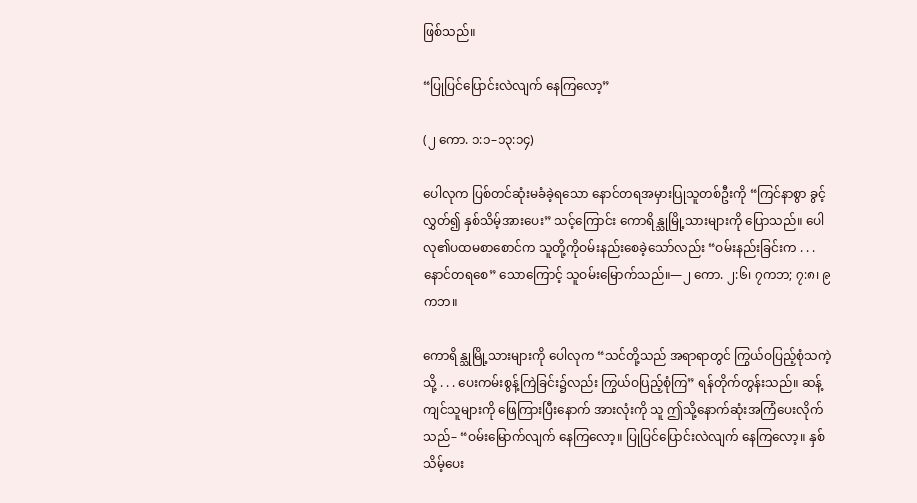ဖြစ်သည်။

“ပြုပြင်ပြောင်းလဲလျက် နေကြလော့”

(၂ ကော. ၁:၁–၁၃:၁၄)

ပေါလုက ပြစ်တင်ဆုံးမခံခဲ့ရသော နောင်တရအမှားပြုသူတစ်ဦးကို “ကြင်နာစွာ ခွင့်လွှတ်၍ နှစ်သိမ့်အားပေး” သင့်ကြောင်း ကောရိန္သုမြို့သားများကို ပြောသည်။ ပေါလု၏ပထမစာစောင်က သူတို့ကိုဝမ်းနည်းစေခဲ့သော်လည်း “ဝမ်းနည်းခြင်းက . . . နောင်တရစေ” သောကြောင့် သူဝမ်းမြောက်သည်။—၂ ကော. ၂:၆၊ ၇ကဘ; ၇:၈၊ ၉ကဘ။

ကောရိန္သုမြို့သားများကို ပေါလုက “သင်တို့သည် အရာရာတွင် ကြွယ်ဝပြည့်စုံသကဲ့သို့ . . . ပေးကမ်းစွန့်ကြဲခြင်း၌လည်း ကြွယ်ဝပြည့်စုံကြ” ရန်တိုက်တွန်းသည်။ ဆန့်ကျင်သူများကို ဖြေကြားပြီးနောက် အားလုံးကို သူ ဤသို့နောက်ဆုံးအကြံပေးလိုက်သည်– “ဝမ်းမြောက်လျက် နေကြလော့။ ပြုပြင်ပြောင်းလဲလျက် နေကြလော့။ နှစ်သိမ့်ပေး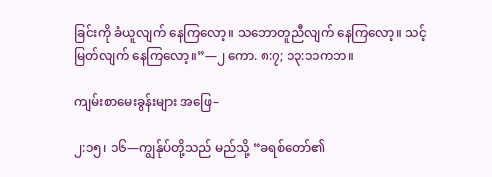ခြင်းကို ခံယူလျက် နေကြလော့။ သဘောတူညီလျက် နေကြလော့။ သင့်မြတ်လျက် နေကြလော့။”—၂ ကော. ၈:၇; ၁၃:၁၁ကဘ။

ကျမ်းစာမေးခွန်းများ အဖြေ–

၂:၁၅၊ ၁၆—ကျွန်ုပ်တို့သည် မည်သို့ “ခရစ်တော်၏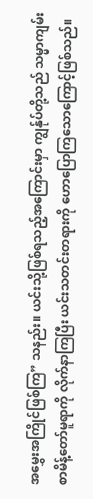အမွှေးအကြိုင်ဖြစ်ကြ” သနည်း။ ယင်းသို့ဖြစ်ရသည့်အကြောင်းမှာ ကျွန်ုပ်တို့သည် သမ္မာကျမ်းစာမိန့်တော်မူရာကို လိုက်နာကြပြီး ယင်းသတင်းတရားကို ဟောပြောကြသောကြောင့်ဖြစ်သည်။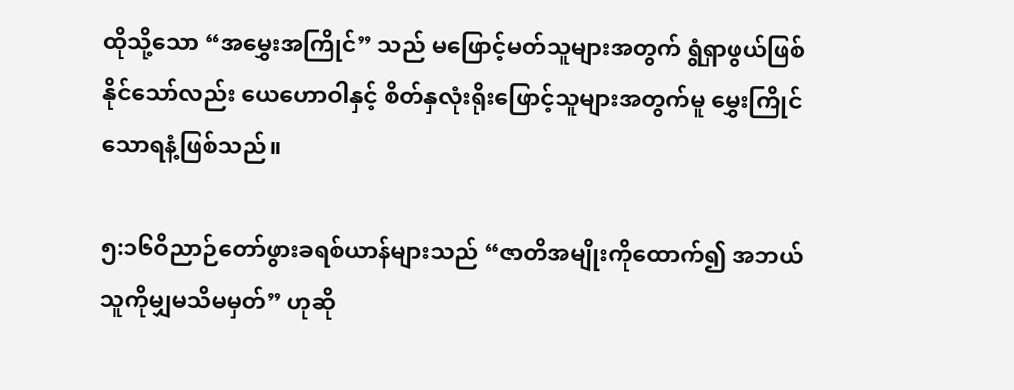ထိုသို့သော “အမွှေးအကြိုင်” သည် မဖြောင့်မတ်သူများအတွက် ရွံရှာဖွယ်ဖြစ်နိုင်သော်လည်း ယေဟောဝါနှင့် စိတ်နှလုံးရိုးဖြောင့်သူများအတွက်မူ မွှေးကြိုင်သောရနံ့ဖြစ်သည်။

၅:၁၆ဝိညာဉ်တော်ဖွားခရစ်ယာန်များသည် “ဇာတိအမျိုးကိုထောက်၍ အဘယ်သူကိုမျှမသိမမှတ်” ဟုဆို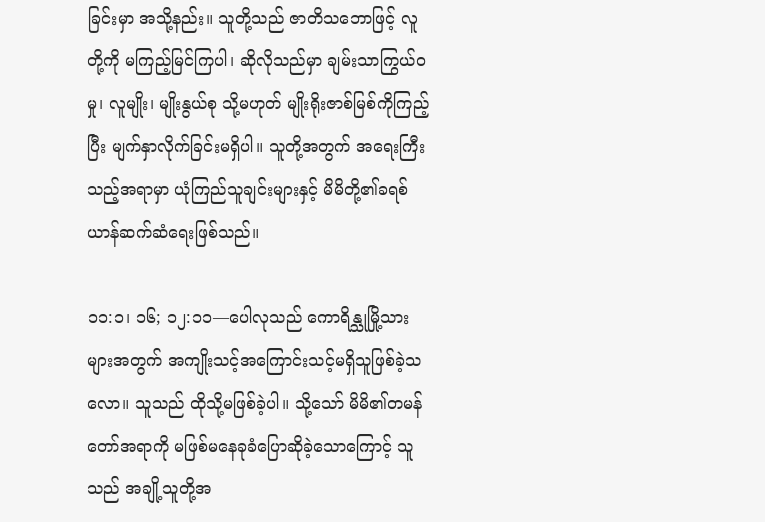ခြင်းမှာ အသို့နည်း။ သူတို့သည် ဇာတိသဘောဖြင့် လူတို့ကို မကြည့်မြင်ကြပါ၊ ဆိုလိုသည်မှာ ချမ်းသာကြွယ်ဝမှု၊ လူမျိုး၊ မျိုးနွယ်စု သို့မဟုတ် မျိုးရိုးဇာစ်မြစ်ကိုကြည့်ပြီး မျက်နှာလိုက်ခြင်းမရှိပါ။ သူတို့အတွက် အရေးကြီးသည့်အရာမှာ ယုံကြည်သူချင်းများနှင့် မိမိတို့၏ခရစ်ယာန်ဆက်ဆံရေးဖြစ်သည်။

၁၁:၁၊ ၁၆; ၁၂:၁၁—ပေါလုသည် ကောရိန္သုမြို့သားများအတွက် အကျိုးသင့်အကြောင်းသင့်မရှိသူဖြစ်ခဲ့သလော။ သူသည် ထိုသို့မဖြစ်ခဲ့ပါ။ သို့သော် မိမိ၏တမန်တော်အရာကို မဖြစ်မနေခုခံပြောဆိုခဲ့သောကြောင့် သူသည် အချို့သူတို့အ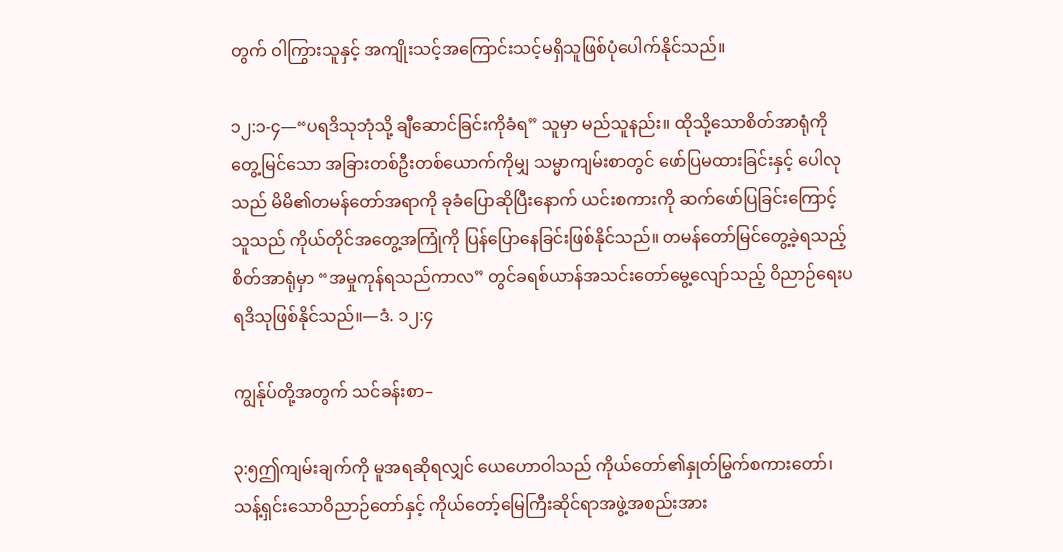တွက် ဝါကြွားသူနှင့် အကျိုးသင့်အကြောင်းသင့်မရှိသူဖြစ်ပုံပေါက်နိုင်သည်။

၁၂:၁-၄—“ပရဒိသုဘုံသို့ ချီဆောင်ခြင်းကိုခံရ” သူမှာ မည်သူနည်း။ ထိုသို့သောစိတ်အာရုံကိုတွေ့မြင်သော အခြားတစ်ဦးတစ်ယောက်ကိုမျှ သမ္မာကျမ်းစာတွင် ဖော်ပြမထားခြင်းနှင့် ပေါလုသည် မိမိ၏တမန်တော်အရာကို ခုခံပြောဆိုပြီးနောက် ယင်းစကားကို ဆက်ဖော်ပြခြင်းကြောင့် သူသည် ကိုယ်တိုင်အတွေ့အကြုံကို ပြန်ပြောနေခြင်းဖြစ်နိုင်သည်။ တမန်တော်မြင်တွေ့ခဲ့ရသည့် စိတ်အာရုံမှာ “အမှုကုန်ရသည်ကာလ” တွင်ခရစ်ယာန်အသင်းတော်မွေ့လျော်သည့် ဝိညာဉ်ရေးပရဒိသုဖြစ်နိုင်သည်။—ဒံ. ၁၂:၄

ကျွန်ုပ်တို့အတွက် သင်ခန်းစာ–

၃:၅ဤကျမ်းချက်ကို မူအရဆိုရလျှင် ယေဟောဝါသည် ကိုယ်တော်၏နှုတ်မြွက်စကားတော်၊ သန့်ရှင်းသောဝိညာဉ်တော်နှင့် ကိုယ်တော့်မြေကြီးဆိုင်ရာအဖွဲ့အစည်းအား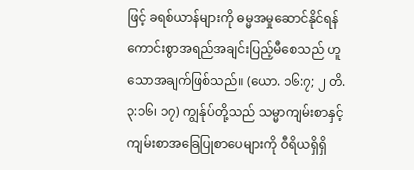ဖြင့် ခရစ်ယာန်များကို ဓမ္မအမှုဆောင်နိုင်ရန် ကောင်းစွာအရည်အချင်းပြည့်မီစေသည် ဟူသောအချက်ဖြစ်သည်။ (ယော. ၁၆:၇; ၂ တိ. ၃:၁၆၊ ၁၇) ကျွန်ုပ်တို့သည် သမ္မာကျမ်းစာနှင့် ကျမ်းစာအခြေပြုစာပေများကို ဝီရိယရှိရှိ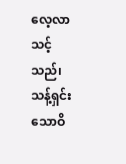လေ့လာသင့်သည်၊ သန့်ရှင်းသောဝိ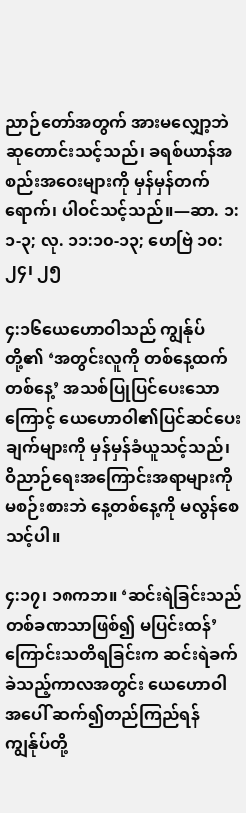ညာဉ်တော်အတွက် အားမလျှော့ဘဲဆုတောင်းသင့်သည်၊ ခရစ်ယာန်အစည်းအဝေးများကို မှန်မှန်တက်ရောက်၊ ပါဝင်သင့်သည်။—ဆာ. ၁:၁-၃; လု. ၁၁:၁၀-၁၃; ဟေဗြဲ ၁၀:၂၄၊ ၂၅

၄:၁၆ယေဟောဝါသည် ကျွန်ုပ်တို့၏ ‘အတွင်းလူကို တစ်နေ့ထက်တစ်နေ့’ အသစ်ပြုပြင်ပေးသောကြောင့် ယေဟောဝါ၏ပြင်ဆင်ပေးချက်များကို မှန်မှန်ခံယူသင့်သည်၊ ဝိညာဉ်ရေးအကြောင်းအရာများကို မစဉ်းစားဘဲ နေ့တစ်နေ့ကို မလွန်စေသင့်ပါ။

၄:၁၇၊ ၁၈ကဘ။ ‘ဆင်းရဲခြင်းသည် တစ်ခဏသာဖြစ်၍ မပြင်းထန်’ ကြောင်းသတိရခြင်းက ဆင်းရဲခက်ခဲသည့်ကာလအတွင်း ယေဟောဝါအပေါ် ဆက်၍တည်ကြည်ရန် ကျွန်ုပ်တို့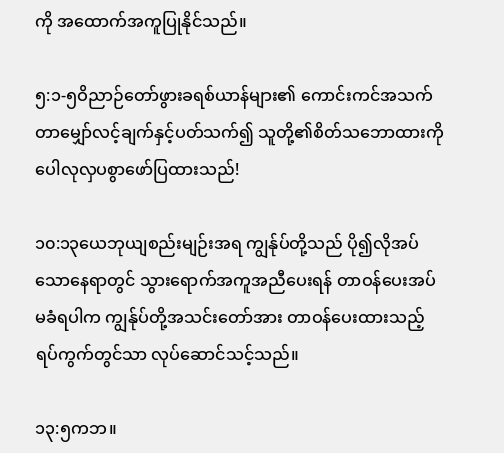ကို အထောက်အကူပြုနိုင်သည်။

၅:၁-၅ဝိညာဉ်တော်ဖွားခရစ်ယာန်များ၏ ကောင်းကင်အသက်တာမျှော်လင့်ချက်နှင့်ပတ်သက်၍ သူတို့၏စိတ်သဘောထားကို ပေါလုလှပစွာဖော်ပြထားသည်!

၁၀:၁၃ယေဘုယျစည်းမျဉ်းအရ ကျွန်ုပ်တို့သည် ပို၍လိုအပ်သောနေရာတွင် သွားရောက်အကူအညီပေးရန် တာဝန်ပေးအပ်မခံရပါက ကျွန်ုပ်တို့အသင်းတော်အား တာဝန်ပေးထားသည့်ရပ်ကွက်တွင်သာ လုပ်ဆောင်သင့်သည်။

၁၃:၅ကဘ။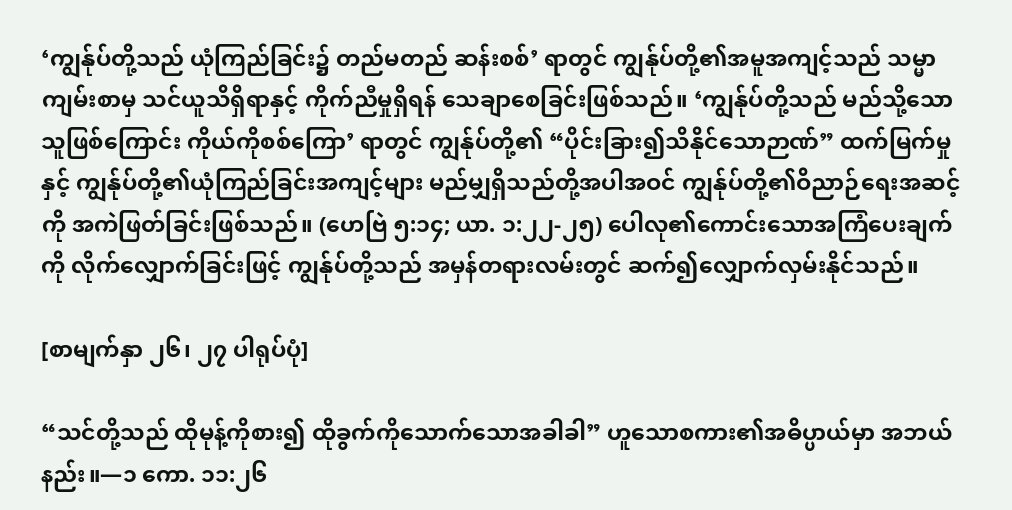‘ကျွန်ုပ်တို့သည် ယုံကြည်ခြင်း၌ တည်မတည် ဆန်းစစ်’ ရာတွင် ကျွန်ုပ်တို့၏အမူအကျင့်သည် သမ္မာကျမ်းစာမှ သင်ယူသိရှိရာနှင့် ကိုက်ညီမှုရှိရန် သေချာစေခြင်းဖြစ်သည်။ ‘ကျွန်ုပ်တို့သည် မည်သို့သောသူဖြစ်ကြောင်း ကိုယ်ကိုစစ်ကြော’ ရာတွင် ကျွန်ုပ်တို့၏ “ပိုင်းခြား၍သိနိုင်သောဉာဏ်” ထက်မြက်မှုနှင့် ကျွန်ုပ်တို့၏ယုံကြည်ခြင်းအကျင့်များ မည်မျှရှိသည်တို့အပါအဝင် ကျွန်ုပ်တို့၏ဝိညာဉ်ရေးအဆင့်ကို အကဲဖြတ်ခြင်းဖြစ်သည်။ (ဟေဗြဲ ၅:၁၄; ယာ. ၁:၂၂-၂၅) ပေါလု၏ကောင်းသောအကြံပေးချက်ကို လိုက်လျှောက်ခြင်းဖြင့် ကျွန်ုပ်တို့သည် အမှန်တရားလမ်းတွင် ဆက်၍လျှောက်လှမ်းနိုင်သည်။

[စာမျက်နှာ ၂၆၊ ၂၇ ပါရုပ်ပုံ]

“သင်တို့သည် ထိုမုန့်ကိုစား၍ ထိုခွက်ကိုသောက်သောအခါခါ” ဟူသောစကား၏အဓိပ္ပာယ်မှာ အဘယ်နည်း။—၁ ကော. ၁၁:၂၆